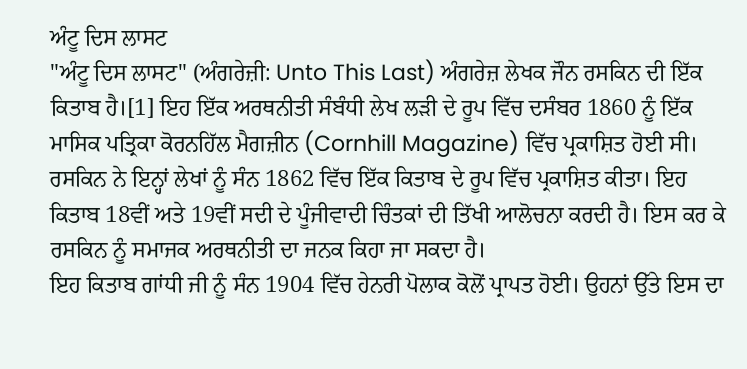ਅੰਟੂ ਦਿਸ ਲਾਸਟ
"ਅੰਟੂ ਦਿਸ ਲਾਸਟ" (ਅੰਗਰੇਜ਼ੀ: Unto This Last) ਅੰਗਰੇਜ਼ ਲੇਖਕ ਜੌਨ ਰਸਕਿਨ ਦੀ ਇੱਕ ਕਿਤਾਬ ਹੈ।[1] ਇਹ ਇੱਕ ਅਰਥਨੀਤੀ ਸੰਬੰਧੀ ਲੇਖ ਲੜੀ ਦੇ ਰੂਪ ਵਿੱਚ ਦਸੰਬਰ 1860 ਨੂੰ ਇੱਕ ਮਾਸਿਕ ਪਤ੍ਰਿਕਾ ਕੋਰਨਹਿੱਲ ਮੈਗਜ਼ੀਨ (Cornhill Magazine) ਵਿੱਚ ਪ੍ਰਕਾਸ਼ਿਤ ਹੋਈ ਸੀ। ਰਸਕਿਨ ਨੇ ਇਨ੍ਹਾਂ ਲੇਖਾਂ ਨੂੰ ਸੰਨ 1862 ਵਿੱਚ ਇੱਕ ਕਿਤਾਬ ਦੇ ਰੂਪ ਵਿੱਚ ਪ੍ਰਕਾਸ਼ਿਤ ਕੀਤਾ। ਇਹ ਕਿਤਾਬ 18ਵੀਂ ਅਤੇ 19ਵੀਂ ਸਦੀ ਦੇ ਪੂੰਜੀਵਾਦੀ ਚਿੰਤਕਾਂ ਦੀ ਤਿੱਖੀ ਆਲੋਚਨਾ ਕਰਦੀ ਹੈ। ਇਸ ਕਰ ਕੇ ਰਸਕਿਨ ਨੂੰ ਸਮਾਜਕ ਅਰਥਨੀਤੀ ਦਾ ਜਨਕ ਕਿਹਾ ਜਾ ਸਕਦਾ ਹੈ।
ਇਹ ਕਿਤਾਬ ਗਾਂਧੀ ਜੀ ਨੂੰ ਸੰਨ 1904 ਵਿੱਚ ਹੇਨਰੀ ਪੋਲਾਕ ਕੋਲੋਂ ਪ੍ਰਾਪਤ ਹੋਈ। ਉਹਨਾਂ ਉੱਤੇ ਇਸ ਦਾ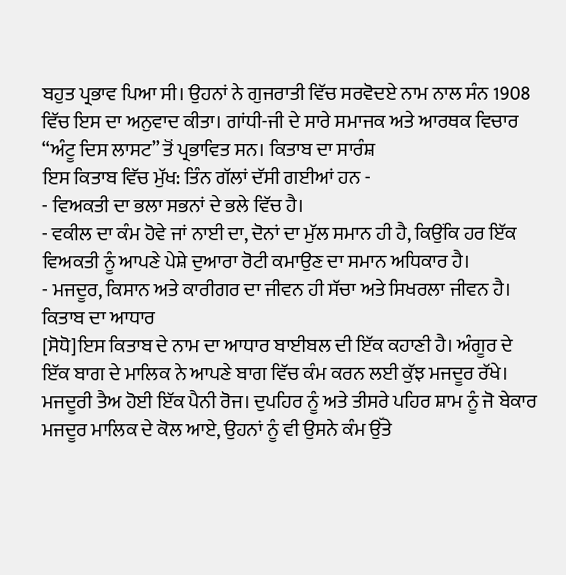ਬਹੁਤ ਪ੍ਰਭਾਵ ਪਿਆ ਸੀ। ਉਹਨਾਂ ਨੇ ਗੁਜਰਾਤੀ ਵਿੱਚ ਸਰਵੋਦਏ ਨਾਮ ਨਾਲ ਸੰਨ 1908 ਵਿੱਚ ਇਸ ਦਾ ਅਨੁਵਾਦ ਕੀਤਾ। ਗਾਂਧੀ-ਜੀ ਦੇ ਸਾਰੇ ਸਮਾਜਕ ਅਤੇ ਆਰਥਕ ਵਿਚਾਰ “ਅੰਟੂ ਦਿਸ ਲਾਸਟ” ਤੋਂ ਪ੍ਰਭਾਵਿਤ ਸਨ। ਕਿਤਾਬ ਦਾ ਸਾਰੰਸ਼
ਇਸ ਕਿਤਾਬ ਵਿੱਚ ਮੁੱਖ: ਤਿੰਨ ਗੱਲਾਂ ਦੱਸੀ ਗਈਆਂ ਹਨ -
- ਵਿਅਕਤੀ ਦਾ ਭਲਾ ਸਭਨਾਂ ਦੇ ਭਲੇ ਵਿੱਚ ਹੈ।
- ਵਕੀਲ ਦਾ ਕੰਮ ਹੋਵੇ ਜਾਂ ਨਾਈ ਦਾ, ਦੋਨਾਂ ਦਾ ਮੁੱਲ ਸਮਾਨ ਹੀ ਹੈ, ਕਿਉਂਕਿ ਹਰ ਇੱਕ ਵਿਅਕਤੀ ਨੂੰ ਆਪਣੇ ਪੇਸ਼ੇ ਦੁਆਰਾ ਰੋਟੀ ਕਮਾਉਣ ਦਾ ਸਮਾਨ ਅਧਿਕਾਰ ਹੈ।
- ਮਜਦੂਰ, ਕਿਸਾਨ ਅਤੇ ਕਾਰੀਗਰ ਦਾ ਜੀਵਨ ਹੀ ਸੱਚਾ ਅਤੇ ਸਿਖਰਲਾ ਜੀਵਨ ਹੈ।
ਕਿਤਾਬ ਦਾ ਆਧਾਰ
[ਸੋਧੋ]ਇਸ ਕਿਤਾਬ ਦੇ ਨਾਮ ਦਾ ਆਧਾਰ ਬਾਈਬਲ ਦੀ ਇੱਕ ਕਹਾਣੀ ਹੈ। ਅੰਗੂਰ ਦੇ ਇੱਕ ਬਾਗ ਦੇ ਮਾਲਿਕ ਨੇ ਆਪਣੇ ਬਾਗ ਵਿੱਚ ਕੰਮ ਕਰਨ ਲਈ ਕੁੱਝ ਮਜਦੂਰ ਰੱਖੇ। ਮਜਦੂਰੀ ਤੈਅ ਹੋਈ ਇੱਕ ਪੈਨੀ ਰੋਜ। ਦੁਪਹਿਰ ਨੂੰ ਅਤੇ ਤੀਸਰੇ ਪਹਿਰ ਸ਼ਾਮ ਨੂੰ ਜੋ ਬੇਕਾਰ ਮਜਦੂਰ ਮਾਲਿਕ ਦੇ ਕੋਲ ਆਏ, ਉਹਨਾਂ ਨੂੰ ਵੀ ਉਸਨੇ ਕੰਮ ਉੱਤੇ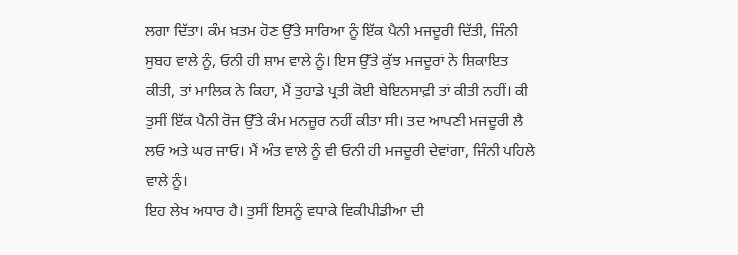ਲਗਾ ਦਿੱਤਾ। ਕੰਮ ਖ਼ਤਮ ਹੋਣ ਉੱਤੇ ਸਾਰਿਆ ਨੂੰ ਇੱਕ ਪੈਨੀ ਮਜਦੂਰੀ ਦਿੱਤੀ, ਜਿੰਨੀ ਸੁਬਹ ਵਾਲੇ ਨੂੰ, ਓਨੀ ਹੀ ਸ਼ਾਮ ਵਾਲੇ ਨੂੰ। ਇਸ ਉੱਤੇ ਕੁੱਝ ਮਜਦੂਰਾਂ ਨੇ ਸ਼ਿਕਾਇਤ ਕੀਤੀ, ਤਾਂ ਮਾਲਿਕ ਨੇ ਕਿਹਾ, ਮੈਂ ਤੁਹਾਡੇ ਪ੍ਰਤੀ ਕੋਈ ਬੇਇਨਸਾਫ਼ੀ ਤਾਂ ਕੀਤੀ ਨਹੀਂ। ਕੀ ਤੁਸੀਂ ਇੱਕ ਪੈਨੀ ਰੋਜ ਉੱਤੇ ਕੰਮ ਮਨਜ਼ੂਰ ਨਹੀਂ ਕੀਤਾ ਸੀ। ਤਦ ਆਪਣੀ ਮਜਦੂਰੀ ਲੈ ਲਓ ਅਤੇ ਘਰ ਜਾਓ। ਮੈਂ ਅੰਤ ਵਾਲੇ ਨੂੰ ਵੀ ਓਨੀ ਹੀ ਮਜਦੂਰੀ ਦੇਵਾਂਗਾ, ਜਿੰਨੀ ਪਹਿਲੇ ਵਾਲੇ ਨੂੰ।
ਇਹ ਲੇਖ ਅਧਾਰ ਹੈ। ਤੁਸੀਂ ਇਸਨੂੰ ਵਧਾਕੇ ਵਿਕੀਪੀਡੀਆ ਦੀ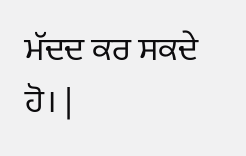ਮੱਦਦ ਕਰ ਸਕਦੇ ਹੋ। |